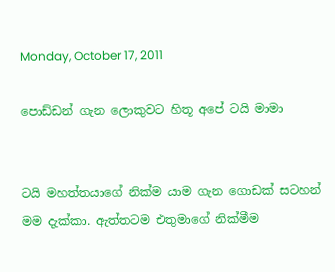Monday, October 17, 2011

පොඩ්ඩන් ගැන ලොකුවට හිතූ අපේ ටයි මාමා


ටයි මහත්තයාගේ නික්ම යාම ගැන ගොඩක් සටහන් මම දැක්කා. ඇත්තටම එතුමාගේ නික්මීම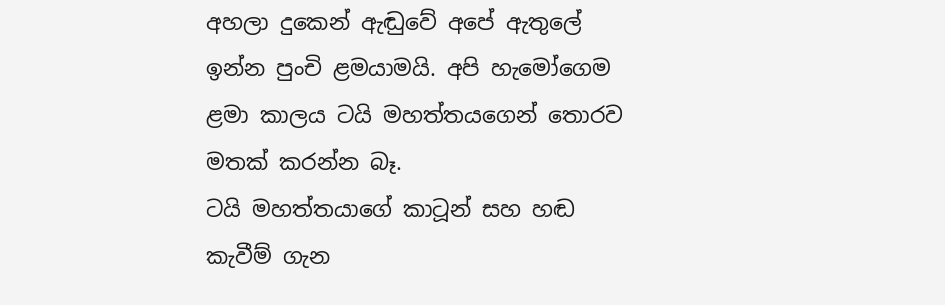අහලා දුකෙන් ඇඬුවේ අපේ ඇතුලේ ඉන්න පුංචි ළමයාමයි. අපි හැමෝගෙම ළමා කාලය ටයි මහත්තයගෙන් තොරව මතක් කරන්න බෑ.
ටයි මහත්තයාගේ කාටූන් සහ හඬ කැවීම් ගැන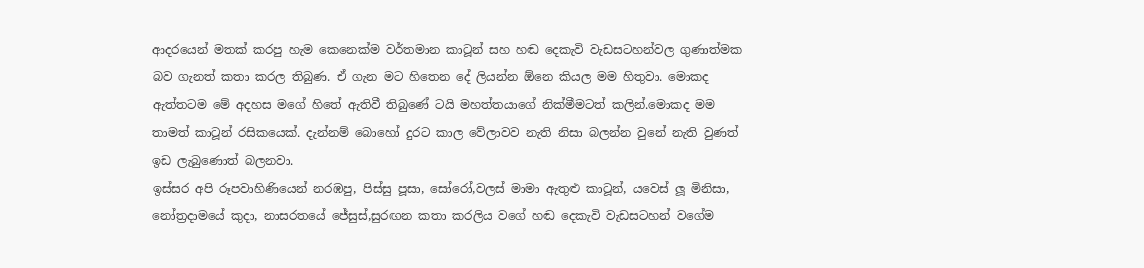ආදරයෙන් මතක් කරපු හැම කෙනෙක්ම වර්තමාන කාටූන් සහ හඬ දෙකැවි වැඩසටහන්වල ගුණාත්මක බව ගැනත් කතා කරල තිබුණ. ඒ ගැන මට හිතෙන දේ ලියන්න ඕනෙ කියල මම හිතුවා. මොකද ඇත්තටම මේ අදහස මගේ හිතේ ඇතිවී තිබුණේ ටයි මහත්තයාගේ නික්මීමටත් කලින්.මොකද මම තාමත් කාටූන් රසිකයෙක්. දැන්නම් බොහෝ දුරට කාල වේලාවව නැති නිසා බලන්න වුනේ නැති වුණත් ඉඩ ලැබුණොත් බලනවා.
ඉස්සර අපි රූපවාහිණියෙන් නරඹපු, පිස්සු පූසා, සෝරෝ,වලස් මාමා ඇතුළු කාටූන්, යවෙස් ලූ මිනිසා, නෝත්‍රදාමයේ කුදා, නාසරතයේ ජේසුස්,සුරඟන කතා කරලිය වගේ හඬ දෙකැවි වැඩසටහන් වගේම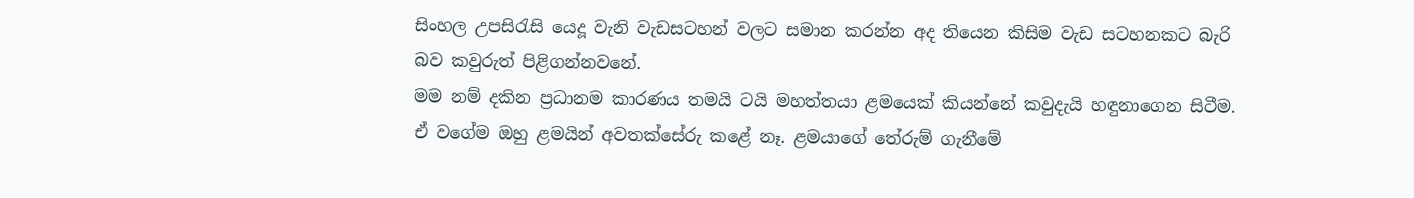සිංහල උපසිරැසි යෙදූ වැනි වැඩසටහන් වලට සමාන කරන්න අද තියෙන කිසිම වැඩ සටහනකට බැරි බව කවුරුත් පිළිගන්නවනේ.
මම නම් දකින ප්‍රධානම කාරණය තමයි ටයි මහත්තයා ළමයෙක් කියන්නේ කවුදැයි හඳුනාගෙන සිටීම. ඒ වගේම ඔහු ළමයින් අවතක්සේරු කළේ නෑ. ළමයාගේ තේරුම් ගැනීමේ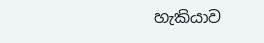හැකියාව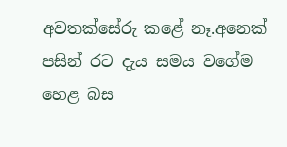අවතක්සේරු කළේ නෑ.අනෙක් පසින් රට දැය සමය වගේම හෙළ බස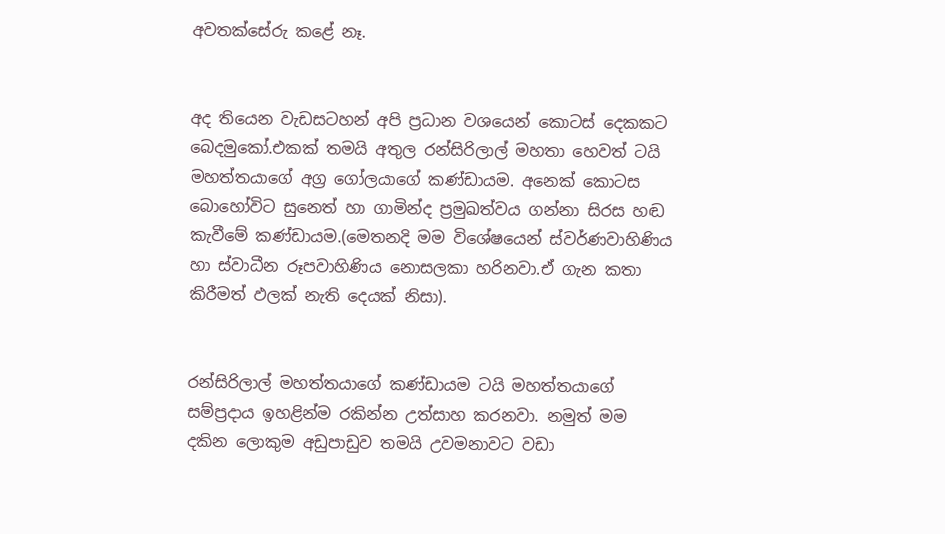අවතක්සේරු කළේ නෑ.


අද තියෙන වැඩසටහන් අපි ප්‍රධාන වශයෙන් කොටස් දෙකකට බෙදමුකෝ.එකක් තමයි අතුල රන්සිරිලාල් මහතා හෙවත් ටයි මහත්තයාගේ අග්‍ර ගෝලයාගේ කණ්ඩායම. අනෙක් කොටස බොහෝවිට සුනෙත් හා ගාමින්ද ප්‍රමුඛත්වය ගන්නා සිරස හඬ කැවීමේ කණ්ඩායම.(මෙතනදි මම විශේෂයෙන් ස්වර්ණවාහිණිය හා ස්වාධීන රූපවාහිණිය නොසලකා හරිනවා.ඒ ගැන කතා කිරීමත් ඵලක් නැති දෙයක් නිසා).


රන්සිරිලාල් මහත්තයාගේ කණ්ඩායම ටයි මහත්තයාගේ සම්ප්‍රදාය ඉහළින්ම රකින්න උත්සාහ කරනවා. නමුත් මම දකින ලොකුම අඩුපාඩුව තමයි උවමනාවට වඩා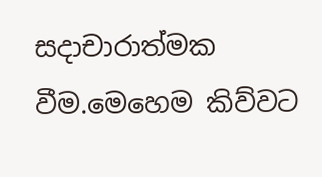සදාචාරාත්මක වීම.මෙහෙම කිව්වට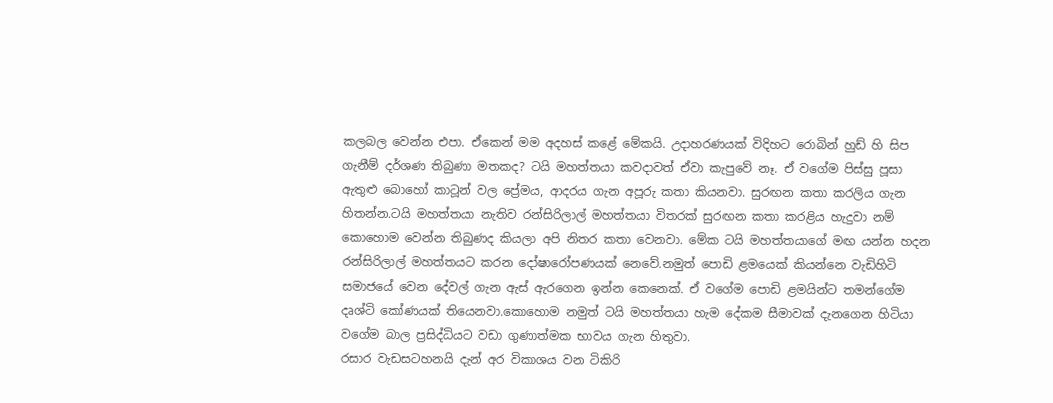කලබල වෙන්න එපා. ඒකෙන් මම අදහස් කළේ මේකයි. උදාහරණයක් විදිහට රොබින් හුඩ් හි සිප ගැනීම් දර්ශණ තිබුණා මතකද? ටයි මහත්තයා කවදාවත් ඒවා කැපුවේ නෑ. ඒ වගේම පිස්සු පූසා ඇතුළු බොහෝ කාටූන් වල ප්‍රේමය, ආදරය ගැන අපූරු කතා කියනවා. සුරඟන කතා කරලිය ගැන හිතන්න.ටයි මහත්තයා නැතිව රන්සිරිලාල් මහත්තයා විතරක් සුරඟන කතා කරළිය හැදුවා නම් කොහොම වෙන්න තිබුණද කියලා අපි නිතර කතා වෙනවා. මේක ටයි මහත්තයාගේ මඟ යන්න හදන රන්සිරිලාල් මහත්තයට කරන දෝෂාරෝපණයක් නෙවේ.නමුත් පොඩි ළමයෙක් කියන්නෙ වැඩිහිටි සමාජයේ වෙන දේවල් ගැන ඇස් ඇරගෙන ඉන්න කෙනෙක්. ඒ වගේම පොඩි ළමයින්ට තමන්ගේම දෘශ්ටි කෝණයක් තියෙනවා.කොහොම නමුත් ටයි මහත්තයා හැම දේකම සීමාවක් දැනගෙන හිටියා වගේම බාල ප්‍රසිද්ධියට වඩා ගුණාත්මක භාවය ගැන හිතුවා.
රසාර වැඩසටහනයි දැන් අර විකාශය වන ටිකිරි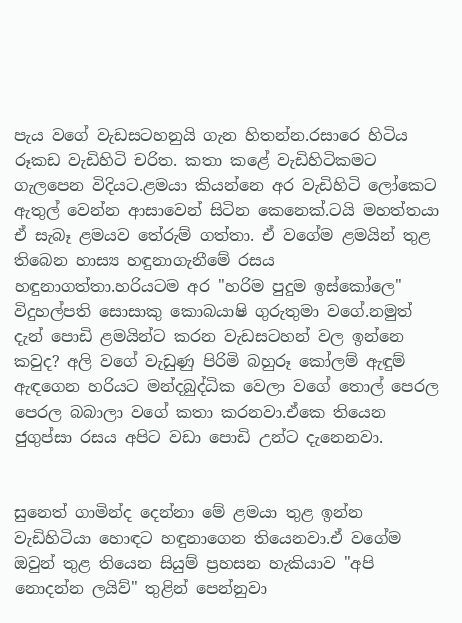පැය වගේ වැඩසටහනුයි ගැන හිතන්න.රසාරෙ හිටිය රූකඩ වැඩිහිටි චරිත. කතා කළේ වැඩිහිටිකමට ගැලපෙන විදියට.ළමයා කියන්නෙ අර වැඩිහිටි ලෝකෙට ඇතුල් වෙන්න ආසාවෙන් සිටින කෙනෙක්.ටයි මහත්තයා ඒ සැබෑ ළමයව තේරුම් ගත්තා. ඒ වගේම ළමයින් තුළ තිබෙන හාස්‍ය හඳුනාගැනීමේ රසය හඳුනාගත්තා.හරියටම අර "හරිම පුදුම ඉස්කෝලෙ" විදුහල්පති සොසාකු කොබයාෂි ගුරුතුමා වගේ.නමුත් දැන් පොඩි ළමයින්ට කරන වැඩසටහන් වල ඉන්නෙ කවුද? අලි වගේ වැඩුණු පිරිමි බහුරූ කෝලම් ඇඳුම් ඇඳගෙන හරියට මන්දබුද්ධික වෙලා වගේ තොල් පෙරල පෙරල බබාලා වගේ කතා කරනවා.ඒකෙ තියෙන ජුගුප්සා රසය අපිට වඩා පොඩි උන්ට දැනෙනවා.


සුනෙත් ගාමින්ද දෙන්නා මේ ළමයා තුළ ඉන්න වැඩිහිටියා හොඳට හඳුනාගෙන තියෙනවා.ඒ වගේම ඔවුන් තුළ තියෙන සියුම් ප්‍රහසන හැකියාව "අපි නොදන්න ලයිව්" තුළින් පෙන්නුවා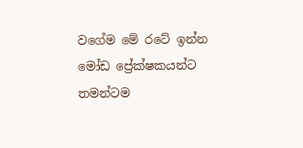වගේම මේ රටේ ඉන්න මෝඩ ප්‍රේක්ෂකයන්ට තමන්ටම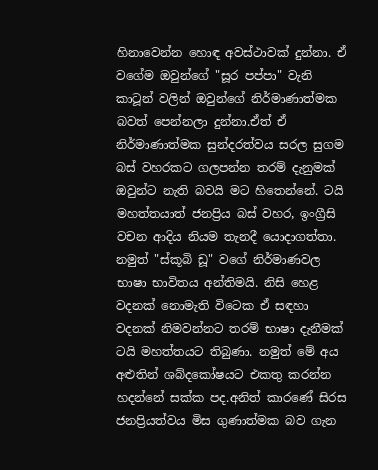හිනාවෙන්න හොඳ අවස්ථාවක් දුන්නා. ඒ වගේම ඔවුන්ගේ "සූර පප්පා" වැනි කාටූන් වලින් ඔවුන්ගේ නිර්මාණාත්මක බවත් පෙන්නලා දුන්නා.ඒත් ඒ නිර්මාණාත්මක සුන්දරත්වය සරල සුගම බස් වහරකට ගලපන්න තරම් දැනුමක් ඔවුන්ට නැති බවයි මට හිතෙන්නේ. ටයි මහත්තයාත් ජනප්‍රිය බස් වහර, ඉංග්‍රීසි වචන ආදිය නියම තැනදී යොදාගත්තා. නමුත් "ස්කූබි ඩූ" වගේ නිර්මාණවල භාෂා භාවිතය අන්තිමයි. නිසි හෙළ වදනක් නොමැති විටෙක ඒ සඳහා වදනක් නිමවන්නට තරම් භාෂා දැනීමක් ටයි මහත්තයට තිබුණා. නමුත් මේ අය අළුතින් ශබ්දකෝෂයට එකතු කරන්න හදන්නේ සක්ක පද.අනිත් කාරණේ සිරස ජනප්‍රියත්වය මිස ගුණාත්මක බව ගැන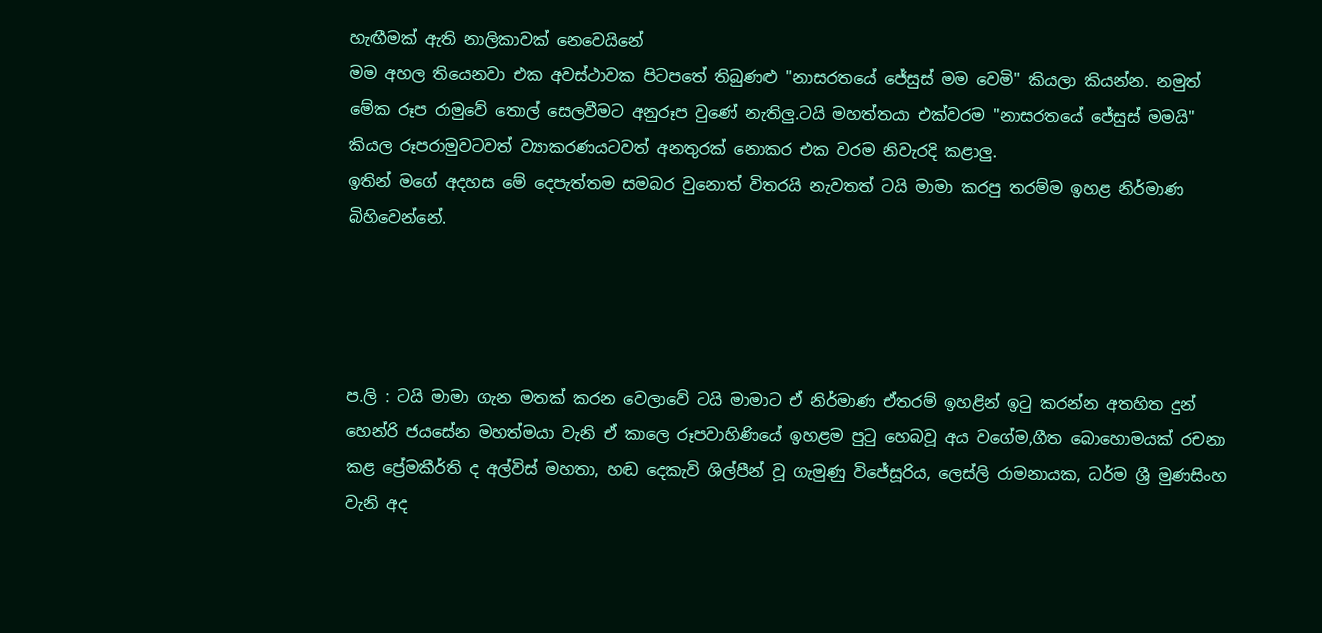හැඟීමක් ඇති නාලිකාවක් නෙවෙයිනේ
මම අහල තියෙනවා එක අවස්ථාවක පිටපතේ තිබුණළු "නාසරතයේ ජේසුස් මම වෙමි" කියලා කියන්න. නමුත් මේක රූප රාමුවේ තොල් සෙලවීමට අනුරූප වුණේ නැතිලු.ටයි මහත්තයා එක්වරම "නාසරතයේ ජේසුස් මමයි" කියල රූපරාමුවටවත් ව්‍යාකරණයටවත් අනතුරක් නොකර එක වරම නිවැරදි කළාලු.
ඉතින් මගේ අදහස මේ දෙපැත්තම සමබර වුනොත් විතරයි නැවතත් ටයි මාමා කරපු තරම්ම ඉහළ නිර්මාණ බිහිවෙන්නේ.




ප.ලි : ටයි මාමා ගැන මතක් කරන වෙලාවේ ටයි මාමාට ඒ නිර්මාණ ඒතරම් ඉහළින් ඉටු කරන්න අතහිත දුන් හෙන්රි ජයසේන මහත්මයා වැනි ඒ කාලෙ රූපවාහිණියේ ඉහළම පුටු හෙබවූ අය වගේම,ගීත බොහොමයක් රචනා කළ ප්‍රේමකීර්ති ද අල්විස් මහතා, හඬ දෙකැවි ශිල්පීන් වූ ගැමුණු විජේසූරිය, ලෙස්ලි රාමනායක, ධර්ම ශ්‍රී මුණසිංහ වැනි අද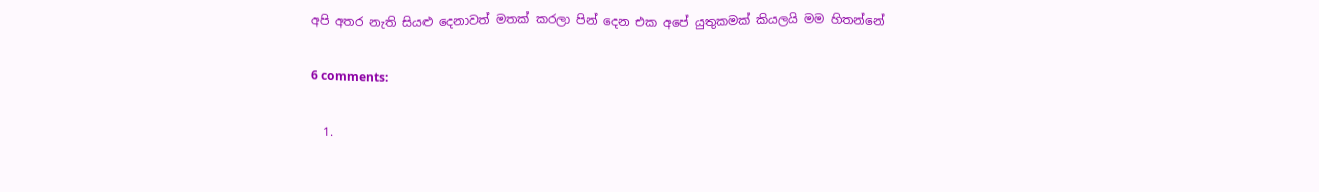අපි අතර නැති සියළු දෙනාවත් මතක් කරලා පින් දෙන එක අපේ යුතුකමක් කියලයි මම හිතන්නේ

6 comments:

  1.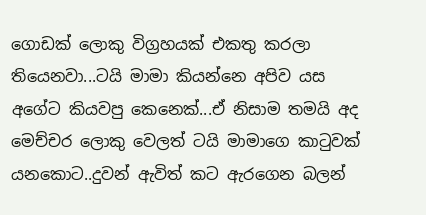ගොඩක් ලොකු විග්‍රහයක් එකතු කරලා තියෙනවා...ටයි මාමා කියන්නෙ අපිව යස අගේට කියවපු කෙනෙක්...ඒ නිසාම තමයි අද මෙච්චර ලොකු වෙලත් ටයි මාමාගෙ කාටුවක් යනකොට..දුවන් ඇවිත් කට ඇරගෙන බලන්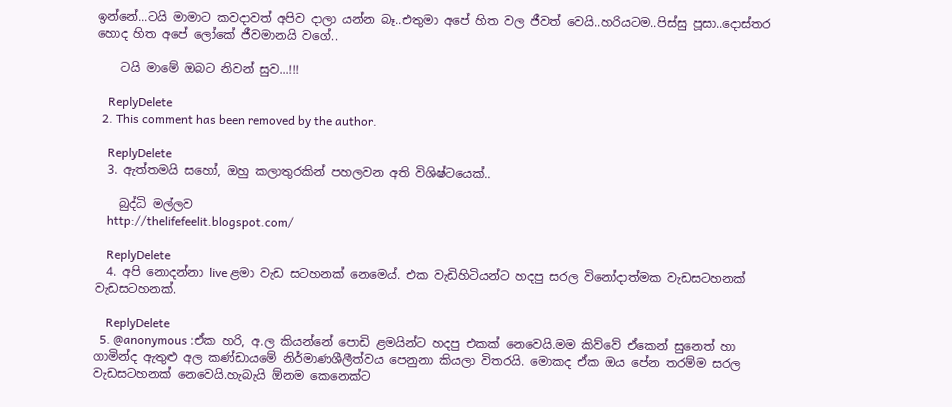ඉන්නේ...ටයි මාමාට කවදාවත් අපිව දාලා යන්න බෑ..එතුමා අපේ හිත වල ජීවත් වෙයි..හරියටම..පිස්සු පූසා..දොස්තර හොද හිත අපේ ලෝකේ ජීවමානයි වගේ..

    ටයි මාමේ ඔබට නිවන් සුව...!!!

    ReplyDelete
  2. This comment has been removed by the author.

    ReplyDelete
  3. ඇත්තමයි සහෝ, ඔහු කලාතුරකින් පහලවන අති විශිෂ්ටයෙක්..

    බුද්ධි මල්ලව
    http://thelifefeelit.blogspot.com/

    ReplyDelete
  4. අපි නොදන්නා live ළමා වැඩ සටහනක් නෙමෙය්. එක වැඩිහිටියන්ට හදපු සරල විනෝදාත්මක වැඩසටහනක් වැඩසටහනක්.

    ReplyDelete
  5. @anonymous :ඒක හරි, අ.ල කියන්නේ පොඩි ළමයින්ට හදපු එකක් නෙවෙයි.මම කිව්වේ ඒකෙන් සුනෙත් හා ගාමින්ද ඇතුළු අල කණ්ඩායමේ නිර්මාණශීලීත්වය පෙනුනා කියලා විතරයි. මොකද ඒක ඔය පේන තරම්ම සරල වැඩසටහනක් නෙවෙයි.හැබැයි ඕනම කෙනෙක්ට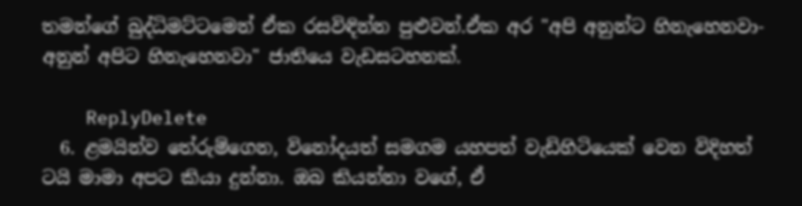තමන්ගේ බුද්ධිමට්ටමෙන් ඒක රසවිඳින්න පුළුවන්.ඒක අර "අපි අනුන්ට හිනැහෙනවා-අනුන් අපිට හිනැහෙනවා" ජාතියෙ වැඩසටහනක්.

    ReplyDelete
  6. ළමයින්ව තේරුම්ගෙන, විනෝදයත් සමගම යහපත් වැඩිහිටියෙක් වෙන විදිහත් ටයි මාමා අපට කියා දුන්නා. ඔබ කියන්නා වගේ, ඒ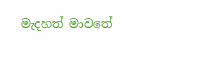මැදහත් මාවතේ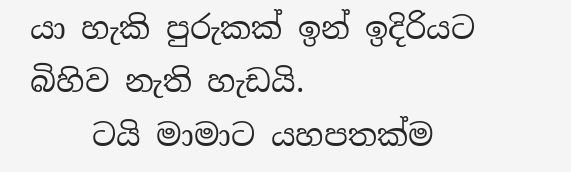යා හැකි පුරුකක් ඉන් ඉදිරියට බිහිව නැති හැඩයි.
    ටයි මාමාට යහපතක්ම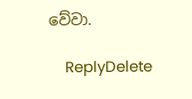වේවා.

    ReplyDelete